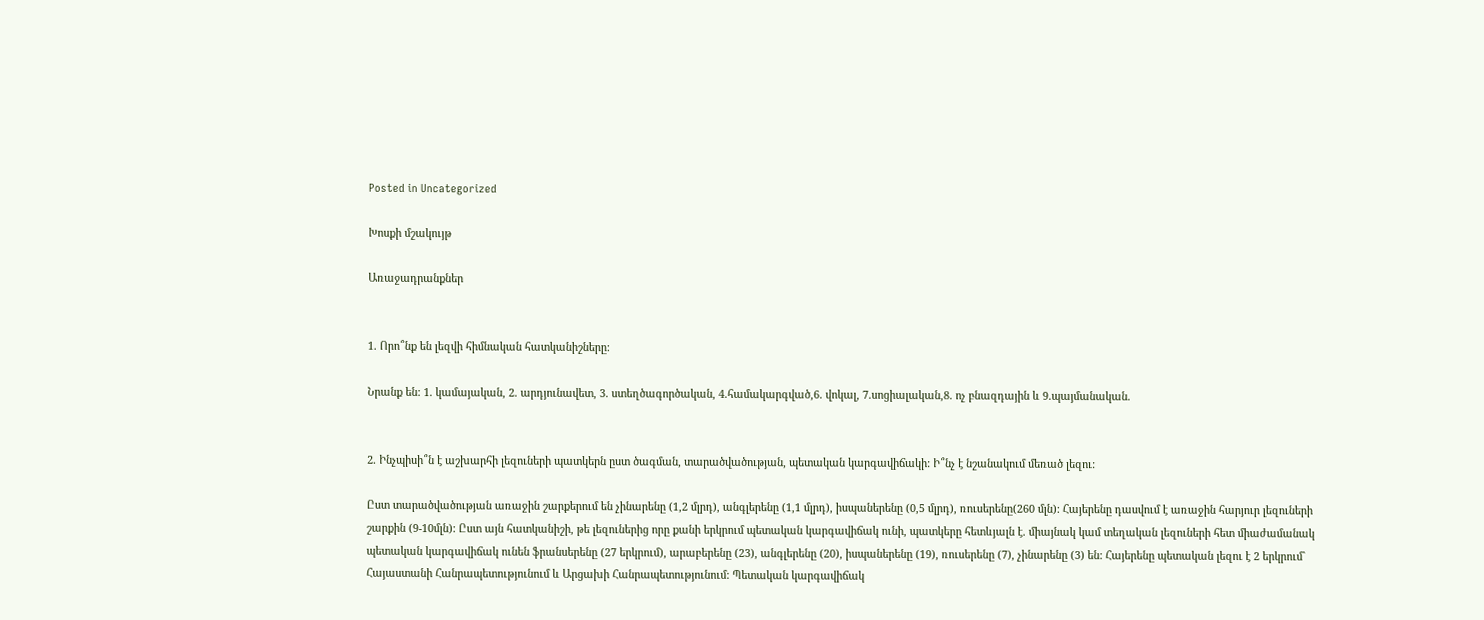Posted in Uncategorized

Խոսքի մշակույթ

Առաջադրանքներ


1. Որո՞նք են լեզվի հիմնական հատկանիշները:

Նրանք են: 1. կամայական, 2. արդյունավետ, 3. ստեղծագործական, 4.համակարգված,6. վոկալ, 7.սոցիալական,8. ոչ բնազդային և 9.պայմանական.


2. Ինչպիսի՞ն է աշխարհի լեզուների պատկերն ըստ ծագման, տարածվածության, պետական կարգավիճակի: Ի՞նչ է նշանակում մեռած լեզու:

Ըստ տարածվածության առաջին շարքերում են չինարենը (1,2 մլրդ), անգլերենը (1,1 մլրդ), իսպաներենը (0,5 մլրդ), ռուսերենը(260 մլն): Հայերենը դասվում է առաջին հարյուր լեզուների շարքին (9-10մլն): Ըստ այն հատկանիշի, թե լեզուներից որը քանի երկրում պետական կարգավիճակ ունի, պատկերը հետևյալն է. միայնակ կամ տեղական լեզուների հետ միաժամանակ պետական կարգավիճակ ունեն ֆրանսերենը (27 երկրում), արաբերենը (23), անգլերենը (20), իսպաներենը (19), ռուսերենը (7), չինարենը (3) են: Հայերենը պետական լեզու է 2 երկրում` Հայաստանի Հանրապետությունում և Արցախի Հանրապետությունում: Պետական կարգավիճակ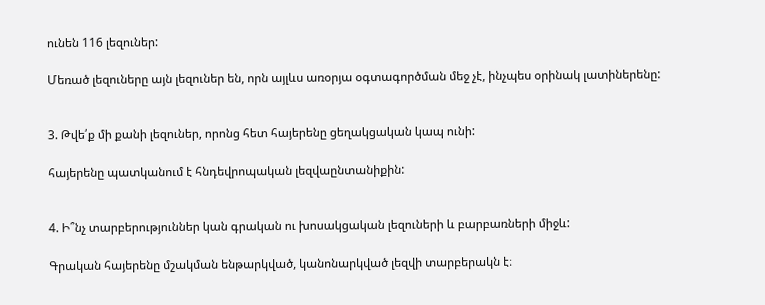ունեն 116 լեզուներ:

Մեռած լեզուները այն լեզուներ են, որն այլևս առօրյա օգտագործման մեջ չէ, ինչպես օրինակ լատիներենը:


3. Թվե՛ք մի քանի լեզուներ, որոնց հետ հայերենը ցեղակցական կապ ունի:

հայերենը պատկանում է հնդեվրոպական լեզվաընտանիքին:


4. Ի՞նչ տարբերություններ կան գրական ու խոսակցական լեզուների և բարբառների միջև:

Գրական հայերենը մշակման ենթարկված, կանոնարկված լեզվի տարբերակն է։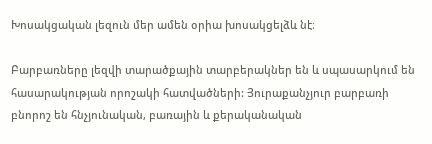Խոսակցական լեզուն մեր ամեն օրիա խոսակցելձև նէ։

Բարբառները լեզվի տարածքային տարբերակներ են և սպասարկում են հասարակության որոշակի հատվածների: Յուրաքանչյուր բարբառի բնորոշ են հնչյունական, բառային և քերականական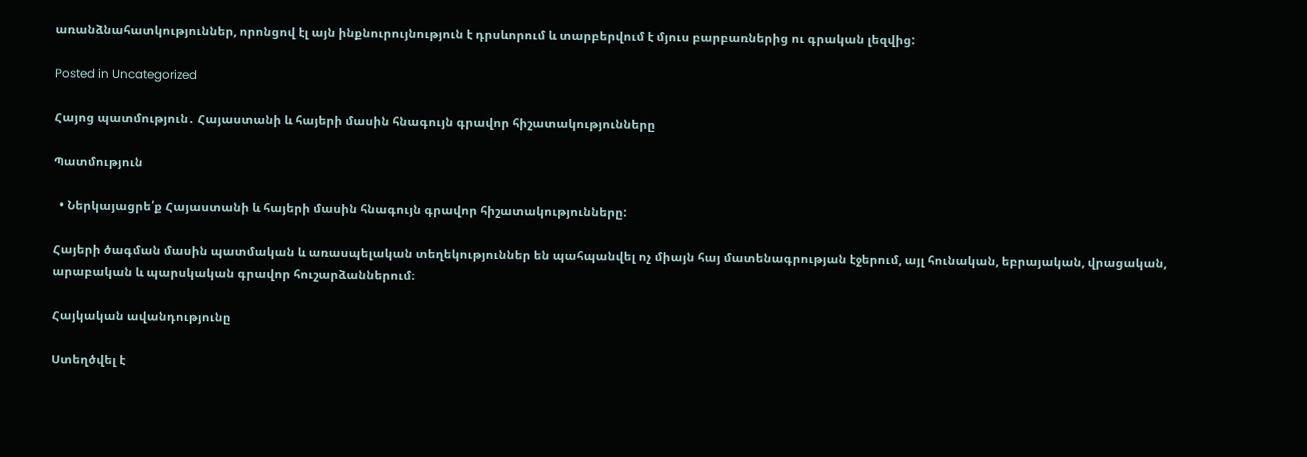առանձնահատկություններ, որոնցով էլ այն ինքնուրույնություն է դրսևորում և տարբերվում է մյուս բարբառներից ու գրական լեզվից:

Posted in Uncategorized

Հայոց պատմություն․ Հայաստանի և հայերի մասին հնագույն գրավոր հիշատակությունները

Պատմություն

  • Ներկայացրե՛ք Հայաստանի և հայերի մասին հնագույն գրավոր հիշատակությունները:

Հայերի ծագման մասին պատմական և առասպելական տեղեկություններ են պահպանվել ոչ միայն հայ մատենագրության էջերում, այլ հունական, եբրայական, վրացական, արաբական և պարսկական գրավոր հուշարձաններում։

Հայկական ավանդությունը

Ստեղծվել է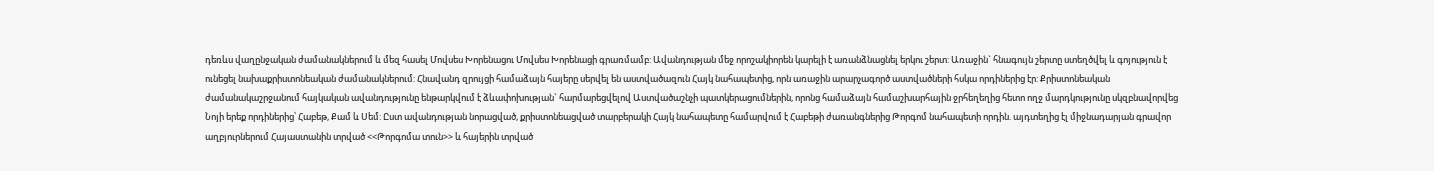դեռևս վաղընջական ժամանակներում և մեզ հասել Մովսես Խորենացու Մովսես Խորենացի գրառմամբ: Ավանդության մեջ որոշակիորեն կարելի է առանձնացնել երկու շերտ: Առաջին` հնագույն շերտը ստեղծվել և գոյություն է ունեցել նախաքրիստոնեական ժամանակներում: Հնավանդ զրույցի համաձայն հայերը սերվել են աստվածազուն Հայկ նահապետից, որն առաջին արարչագործ աստվածների հսկա որդիներից էր: Քրիստոնեական ժամանակաշրջանում հայկական ավանդությունը ենթարկվում է ձևափոխության` հարմարեցվելով Աստվածաշնչի պատկերացումներին, որոնց համաձայն համաշխարհային ջրհեղեղից հետո ողջ մարդկությունը սկզբնավորվեց Նոյի երեք որդիներից՝ Հաբեթ, Քամ և Սեմ: Ըստ ավանդության նորացված, քրիստոնեացված տարբերակի Հայկ նահապետը համարվում է Հաբեթի ժառանգներից Թորգոմ նահապետի որդին. այդտեղից էլ միջնադարյան գրավոր աղբյուրներում Հայաստանին տրված <<Թորգոմա տուն>> և հայերին տրված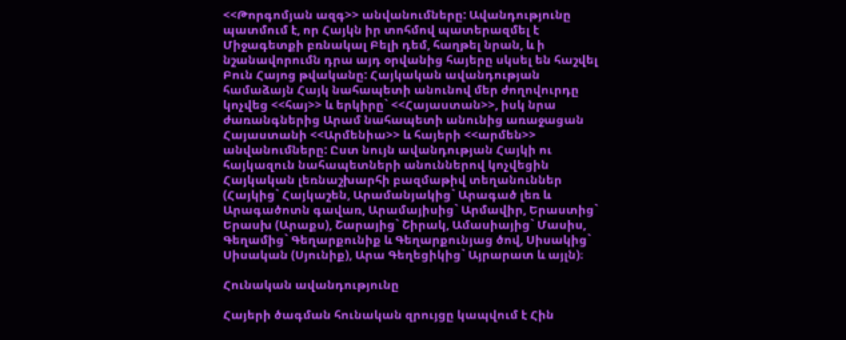<<Թորգոմյան ազգ>> անվանումները: Ավանդությունը պատմում է, որ Հայկն իր տոհմով պատերազմել է Միջագետքի բռնակալ Բելի դեմ, հաղթել նրան, և ի նշանավորումն դրա այդ օրվանից հայերը սկսել են հաշվել Բուն Հայոց թվականը: Հայկական ավանդության համաձայն Հայկ նահապետի անունով մեր ժողովուրդը կոչվեց <<հայ>> և երկիրը` <<Հայաստան>>, իսկ նրա ժառանգներից Արամ նահապետի անունից առաջացան Հայաստանի <<Արմենիա>> և հայերի <<արմեն>> անվանումները: Ըստ նույն ավանդության Հայկի ու հայկազուն նահապետների անուններով կոչվեցին Հայկական լեռնաշխարհի բազմաթիվ տեղանուններ (Հայկից` Հայկաշեն, Արամանյակից` Արագած լեռ և Արագածոտն գավառ, Արամայիսից` Արմավիր, Երաստից` Երասխ (Արաքս), Շարայից` Շիրակ, Ամասիայից` Մասիս, Գեղամից` Գեղարքունիք և Գեղարքունյաց ծով, Սիսակից` Սիսական (Սյունիք), Արա Գեղեցիկից` Այրարատ և այլն)։

Հունական ավանդությունը

Հայերի ծագման հունական զրույցը կապվում է Հին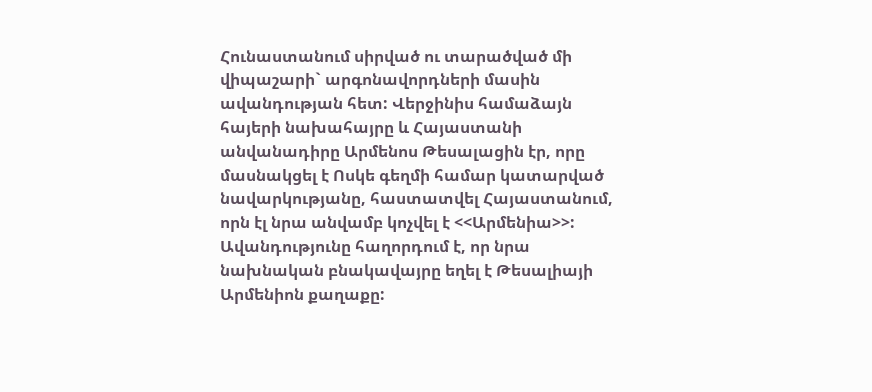Հունաստանում սիրված ու տարածված մի վիպաշարի` արգոնավորդների մասին ավանդության հետ: Վերջինիս համաձայն հայերի նախահայրը և Հայաստանի անվանադիրը Արմենոս Թեսալացին էր, որը մասնակցել է Ոսկե գեղմի համար կատարված նավարկությանը, հաստատվել Հայաստանում, որն էլ նրա անվամբ կոչվել է <<Արմենիա>>: Ավանդությունը հաղորդում է, որ նրա նախնական բնակավայրը եղել է Թեսալիայի Արմենիոն քաղաքը: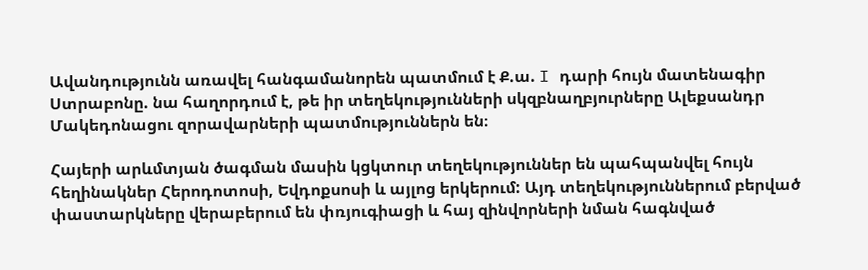Ավանդությունն առավել հանգամանորեն պատմում է Ք.ա. I դարի հույն մատենագիր Ստրաբոնը. նա հաղորդում է, թե իր տեղեկությունների սկզբնաղբյուրները Ալեքսանդր Մակեդոնացու զորավարների պատմություններն են։

Հայերի արևմտյան ծագման մասին կցկտուր տեղեկություններ են պահպանվել հույն հեղինակներ Հերոդոտոսի, Եվդոքսոսի և այլոց երկերում: Այդ տեղեկություններում բերված փաստարկները վերաբերում են փռյուգիացի և հայ զինվորների նման հագնված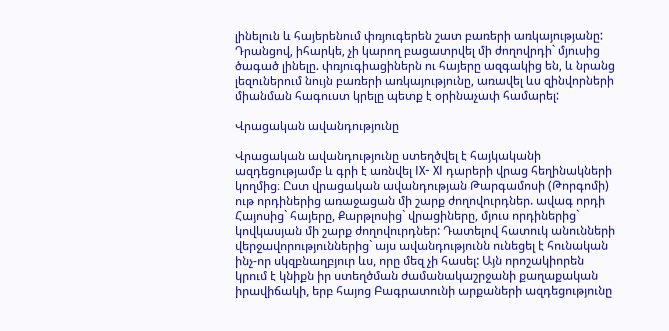լինելուն և հայերենում փռյուգերեն շատ բառերի առկայությանը: Դրանցով, իհարկե, չի կարող բացատրվել մի ժողովրդի` մյուսից ծագած լինելը. փռյուգիացիներն ու հայերը ազգակից են, և նրանց լեզուներում նույն բառերի առկայությունը, առավել ևս զինվորների միանման հագուստ կրելը պետք է օրինաչափ համարել:

Վրացական ավանդությունը

Վրացական ավանդությունը ստեղծվել է հայկականի ազդեցությամբ և գրի է առնվել IX- XI դարերի վրաց հեղինակների կողմից։ Ըստ վրացական ավանդության Թարգամոսի (Թորգոմի) ութ որդիներից առաջացան մի շարք ժողովուրդներ. ավագ որդի Հայոսից` հայերը, Քարթլոսից` վրացիները, մյուս որդիներից` կովկասյան մի շարք ժողովուրդներ: Դատելով հատուկ անունների վերջավորություններից` այս ավանդությունն ունեցել է հունական ինչ-որ սկզբնաղբյուր ևս, որը մեզ չի հասել: Այն որոշակիորեն կրում է կնիքն իր ստեղծման ժամանակաշրջանի քաղաքական իրավիճակի, երբ հայոց Բագրատունի արքաների ազդեցությունը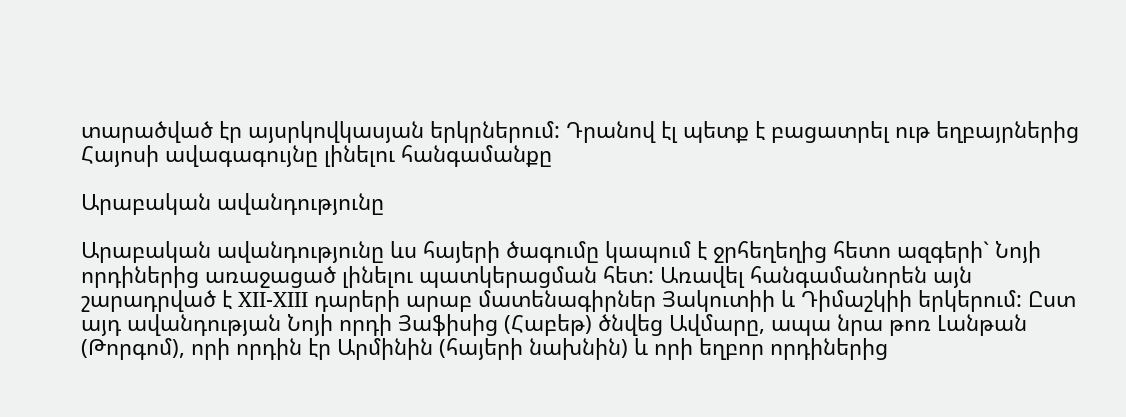տարածված էր այսրկովկասյան երկրներում: Դրանով էլ պետք է բացատրել ութ եղբայրներից Հայոսի ավագագույնը լինելու հանգամանքը

Արաբական ավանդությունը

Արաբական ավանդությունը ևս հայերի ծագումը կապում է ջրհեղեղից հետո ազգերի` Նոյի որդիներից առաջացած լինելու պատկերացման հետ: Առավել հանգամանորեն այն շարադրված է XII-XIII դարերի արաբ մատենագիրներ Յակուտիի և Դիմաշկիի երկերում: Ըստ այդ ավանդության Նոյի որդի Յաֆիսից (Հաբեթ) ծնվեց Ավմարը, ապա նրա թոռ Լանթան (Թորգոմ), որի որդին էր Արմինին (հայերի նախնին) և որի եղբոր որդիներից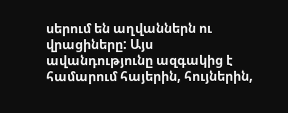սերում են աղվաններն ու վրացիները: Այս ավանդությունը ազգակից է համարում հայերին, հույներին,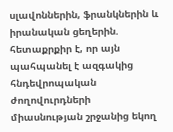սլավոններին, ֆրանկներին և իրանական ցեղերին. հետաքրքիր է, որ այն պահպանել է ազգակից հնդեվրոպական ժողովուրդների միասնության շրջանից եկող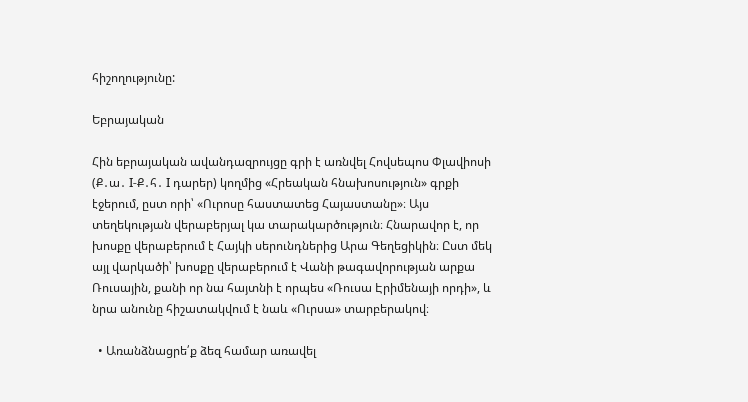հիշողությունը:

Եբրայական

Հին եբրայական ավանդազրույցը գրի է առնվել Հովսեպոս Փլավիոսի (Ք․ա․ I-Ք․հ․ I դարեր) կողմից «Հրեական հնախոսություն» գրքի էջերում, ըստ որի՝ «Ուրոսը հաստատեց Հայաստանը»։ Այս տեղեկության վերաբերյալ կա տարակարծություն։ Հնարավոր է, որ խոսքը վերաբերում է Հայկի սերունդներից Արա Գեղեցիկին։ Ըստ մեկ այլ վարկածի՝ խոսքը վերաբերում է Վանի թագավորության արքա Ռուսային, քանի որ նա հայտնի է որպես «Ռուսա Էրիմենայի որդի», և նրա անունը հիշատակվում է նաև «Ուրսա» տարբերակով։

  • Առանձնացրե՛ք ձեզ համար առավել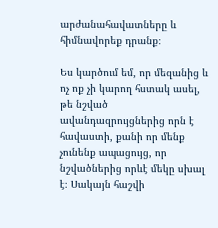արժանահավատները և հիմնավորեք դրանք։

Ես կարծում եմ, որ մեզանից և ոչ ոք չի կարող հստակ ասել, թե նշված ավանդազրույցներից որն է հավաստի, քանի որ մենք չունենք ապացույց, որ նշվածներից որևէ մեկը սխալ է։ Սակայն հաշվի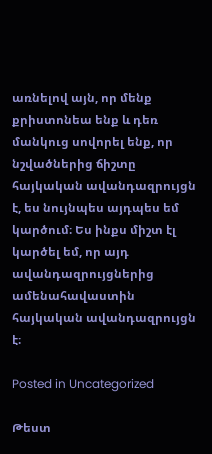առնելով այն, որ մենք քրիստոնեա ենք և դեռ մանկուց սովորել ենք, որ նշվածներից ճիշտը հայկական ավանդազրույցն է, ես նույնպես այդպես եմ կարծում։ Ես ինքս միշտ էլ կարծել եմ, որ այդ ավանդազրույցներից ամենահավաստին հայկական ավանդազրույցն է։

Posted in Uncategorized

Թեստ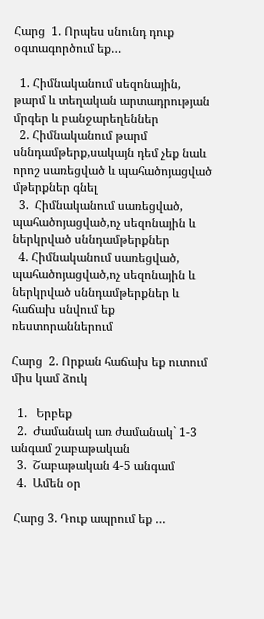Հարց  1. Որպես սնունդ դուք օգտագործում եք…

  1. Հիմնականում սեզոնային, թարմ և տեղական արտադրության մրգեր և բանջարեղեններ
  2. Հիմնականում թարմ սննդամթերք,սակայն դեմ չեք նաև որոշ սառեցված և պահածոյացված մթերքներ գնել
  3.  Հիմնականում սառեցված, պահածոյացված,ոչ սեզոնային և ներկրված սննդամթերքներ
  4. Հիմնականում սառեցված, պահածոյացված,ոչ սեզոնային և ներկրված սննդամթերքներ և հաճախ սնվում եք ռեստորաններում

Հարց  2. Որքան հաճախ եք ուտում միս կամ ձուկ

  1.   Երբեք
  2.  Ժամանակ առ ժամանակ` 1-3 անգամ շաբաթական
  3.  Շաբաթական 4-5 անգամ
  4.  Ամեն օր

 Հարց 3. Դուք ապրում եք …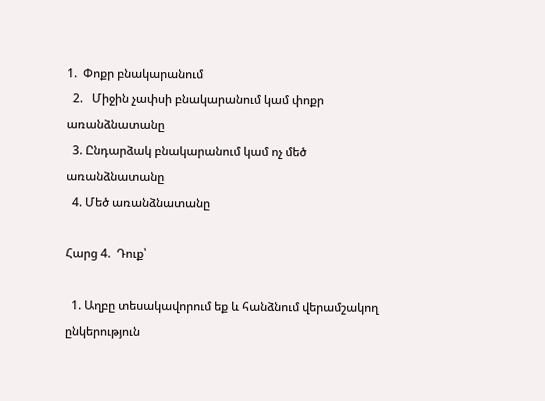1.  Փոքր բնակարանում
  2.   Միջին չափսի բնակարանում կամ փոքր առանձնատանը
  3. Ընդարձակ բնակարանում կամ ոչ մեծ առանձնատանը
  4. Մեծ առանձնատանը

Հարց 4.  Դուք՝

  1. Աղբը տեսակավորում եք և հանձնում վերամշակող ընկերություն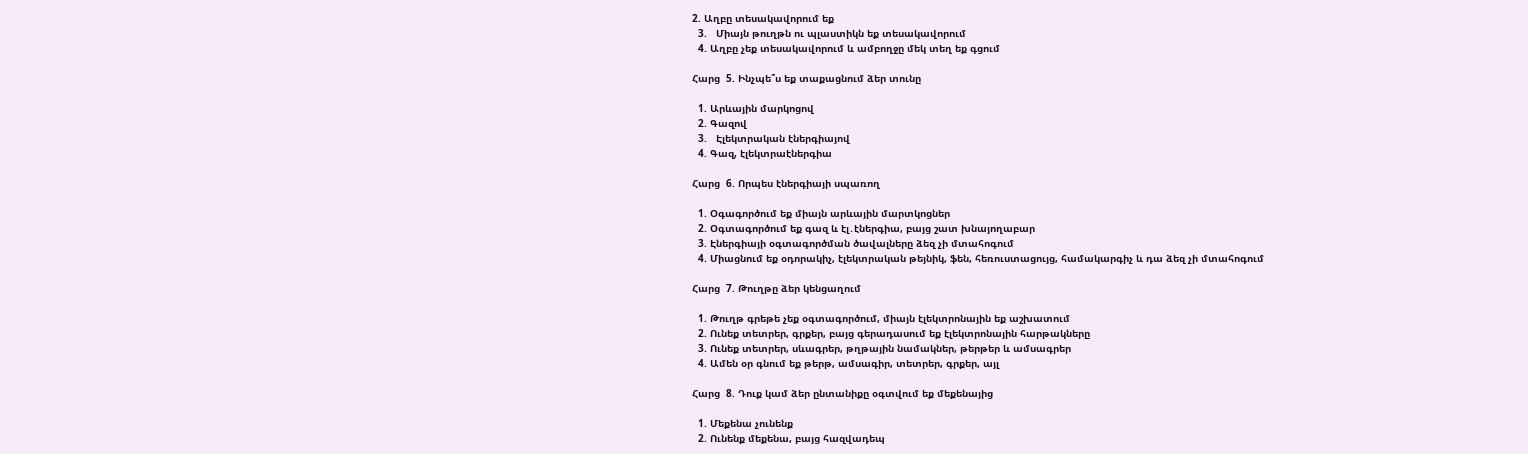2. Աղբը տեսակավորում եք
  3.   Միայն թուղթն ու պլաստիկն եք տեսակավորում
  4. Աղբը չեք տեսակավորում և ամբողջը մեկ տեղ եք գցում

Հարց  5. Ինչպե՞ս եք տաքացնում ձեր տունը

  1. Արևային մարկոցով
  2. Գազով
  3.   Էլեկտրական էներգիայով
  4. Գազ, էլեկտրաէներգիա

Հարց  6. Որպես էներգիայի սպառող

  1. Օգագործում եք միայն արևային մարտկոցներ
  2. Օգտագործում եք գազ և էլ․էներգիա, բայց շատ խնայողաբար
  3. Էներգիայի օգտագործման ծավալները ձեզ չի մտահոգում
  4. Միացնում եք օդորակիչ, էլեկտրական թեյնիկ, ֆեն, հեռուստացույց, համակարգիչ և դա ձեզ չի մտահոգում

Հարց  7. Թուղթը ձեր կենցաղում

  1. Թուղթ գրեթե չեք օգտագործում, միայն էլեկտրոնային եք աշխատում
  2. Ունեք տետրեր, գրքեր, բայց գերադասում եք էլեկտրոնային հարթակները
  3. Ունեք տետրեր, սևագրեր, թղթային նամակներ, թերթեր և ամսագրեր
  4. Ամեն օր գնում եք թերթ, ամսագիր, տետրեր, գրքեր, այլ

Հարց  8. Դուք կամ ձեր ընտանիքը օգտվում եք մեքենայից

  1. Մեքենա չունենք
  2. Ունենք մեքենա, բայց հազվադեպ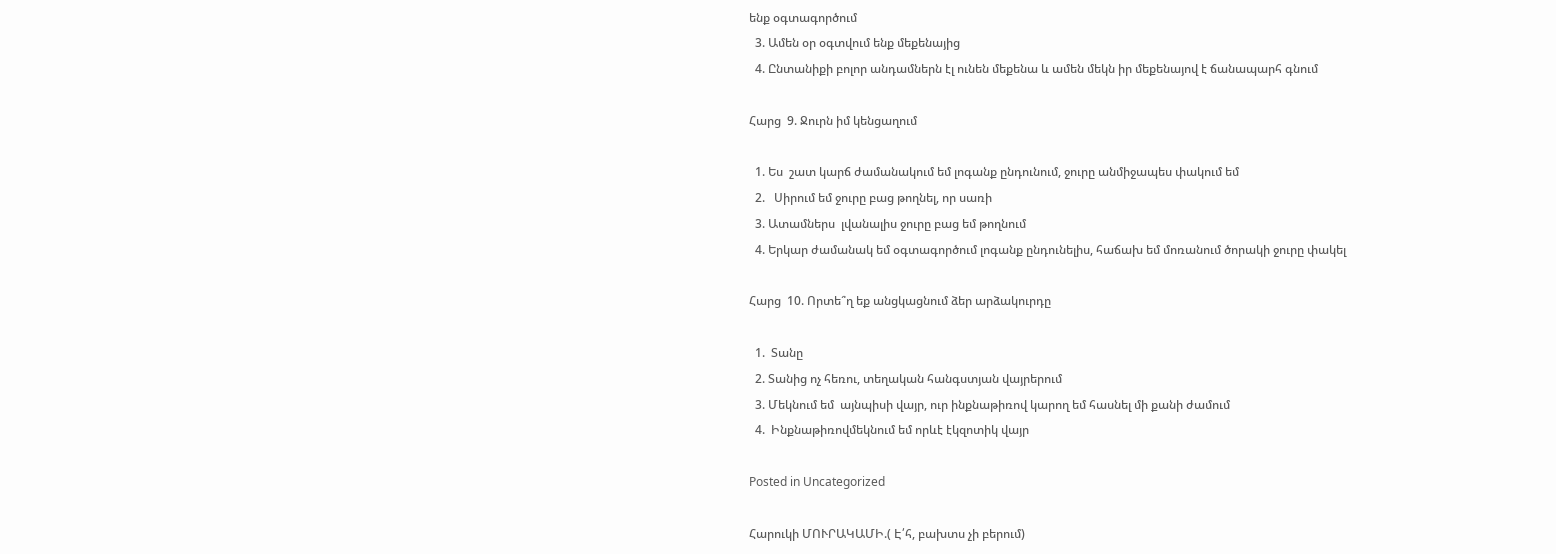ենք օգտագործում
  3. Ամեն օր օգտվում ենք մեքենայից
  4. Ընտանիքի բոլոր անդամներն էլ ունեն մեքենա և ամեն մեկն իր մեքենայով է ճանապարհ գնում

Հարց  9. Ջուրն իմ կենցաղում

  1. Ես  շատ կարճ ժամանակում եմ լոգանք ընդունում, ջուրը անմիջապես փակում եմ
  2.   Սիրում եմ ջուրը բաց թողնել, որ սառի
  3. Ատամներս  լվանալիս ջուրը բաց եմ թողնում
  4. Երկար ժամանակ եմ օգտագործում լոգանք ընդունելիս, հաճախ եմ մոռանում ծորակի ջուրը փակել

Հարց  10. Որտե՞ղ եք անցկացնում ձեր արձակուրդը

  1.  Տանը
  2. Տանից ոչ հեռու, տեղական հանգստյան վայրերում
  3. Մեկնում եմ  այնպիսի վայր, ուր ինքնաթիռով կարող եմ հասնել մի քանի ժամում
  4.  Ինքնաթիռովմեկնում եմ որևէ էկզոտիկ վայր

Posted in Uncategorized

Հարուկի ՄՈՒՐԱԿԱՄԻ.( Է՛հ, բախտս չի բերում)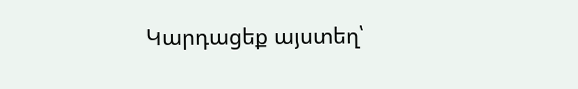Կարդացեք այստեղ՝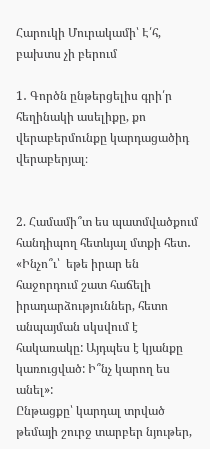Հարուկի Մուրակամի՝ Է՛հ, բախտս չի բերում

1․ Գործն ընթերցելիս գրի՛ր հեղինակի ասելիքը, քո վերաբերմունքը կարդացածիդ վերաբերյալ։


2. Համամի՞տ ես պատմվածքում հանդիպող հետևյալ մտքի հետ․ «Ինչո՞ւ՝  եթե իրար են հաջորդում շատ հաճելի իրադարձություններ, հետո անպայման սկսվում է հակառակը: Այդպես է կյանքը կառուցված: Ի՞նչ կարող ես անել»:
Ընթացքը՝ կարդալ տրված թեմայի շուրջ տարբեր նյութեր,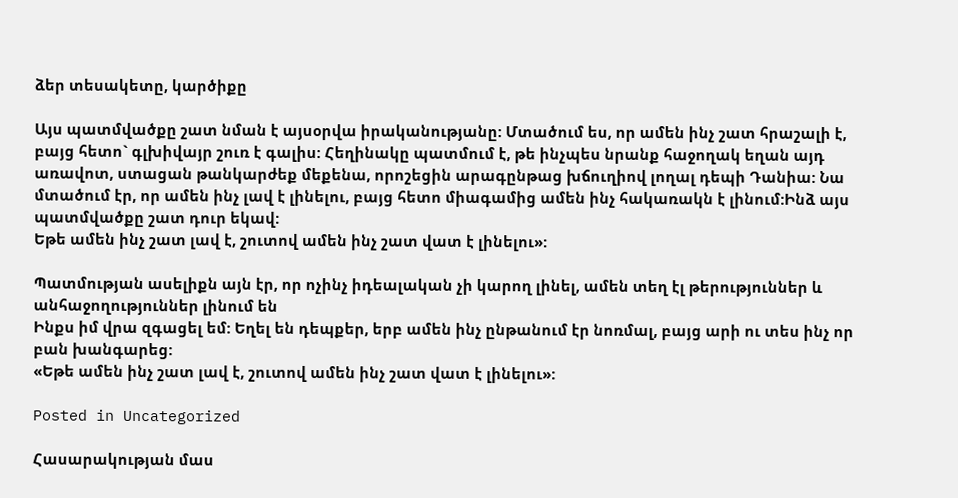ձեր տեսակետը, կարծիքը

Այս պատմվածքը շատ նման է այսօրվա իրականությանը: Մտածում ես, որ ամեն ինչ շատ հրաշալի է, բայց հետո` գլխիվայր շուռ է գալիս: Հեղինակը պատմում է, թե ինչպես նրանք հաջողակ եղան այդ առավոտ, ստացան թանկարժեք մեքենա, որոշեցին արագընթաց խճուղիով լողալ դեպի Դանիա: Նա մտածում էր, որ ամեն ինչ լավ է լինելու, բայց հետո միագամից ամեն ինչ հակառակն է լինում:Ինձ այս պատմվածքը շատ դուր եկավ:
Եթե ամեն ինչ շատ լավ է, շուտով ամեն ինչ շատ վատ է լինելու»:

Պատմության ասելիքն այն էր, որ ոչինչ իդեալական չի կարող լինել, ամեն տեղ էլ թերություններ և անհաջողություններ լինում են
Ինքս իմ վրա զգացել եմ: Եղել են դեպքեր, երբ ամեն ինչ ընթանում էր նոռմալ, բայց արի ու տես ինչ որ բան խանգարեց:
«Եթե ամեն ինչ շատ լավ է, շուտով ամեն ինչ շատ վատ է լինելու»:

Posted in Uncategorized

Հասարակության մաս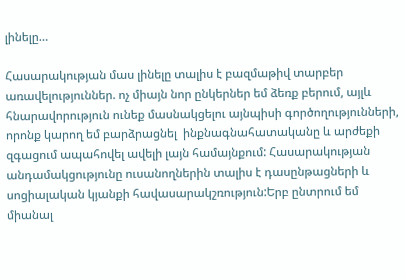լինելը…

Հասարակության մաս լինելը տալիս է բազմաթիվ տարբեր առավելություններ. ոչ միայն նոր ընկերներ եմ ձեռք բերում, այլև հնարավորություն ունեք մասնակցելու այնպիսի գործողությունների, որոնք կարող եմ բարձրացնել  ինքնագնահատականը և արժեքի զգացում ապահովել ավելի լայն համայնքում: Հասարակության անդամակցությունը ուսանողներին տալիս է դասընթացների և սոցիալական կյանքի հավասարակշռություն:Երբ ընտրում եմ միանալ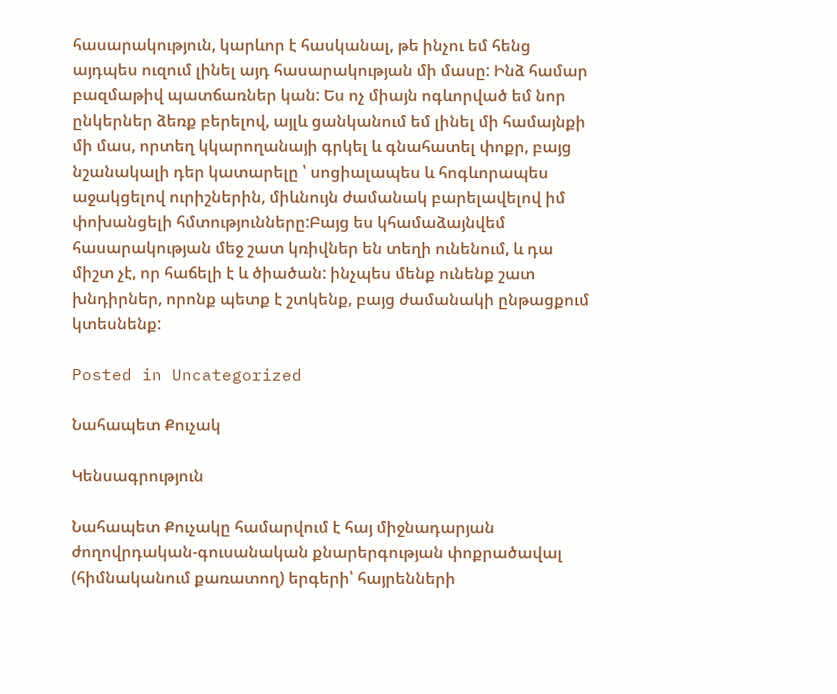հասարակություն, կարևոր է հասկանալ, թե ինչու եմ հենց այդպես ուզում լինել այդ հասարակության մի մասը: Ինձ համար բազմաթիվ պատճառներ կան: Ես ոչ միայն ոգևորված եմ նոր ընկերներ ձեռք բերելով, այլև ցանկանում եմ լինել մի համայնքի մի մաս, որտեղ կկարողանայի գրկել և գնահատել փոքր, բայց նշանակալի դեր կատարելը ՝ սոցիալապես և հոգևորապես աջակցելով ուրիշներին, միևնույն ժամանակ բարելավելով իմ փոխանցելի հմտությունները:Բայց ես կհամաձայնվեմ հասարակության մեջ շատ կռիվներ են տեղի ունենում, և դա միշտ չէ, որ հաճելի է և ծիածան: ինչպես մենք ունենք շատ խնդիրներ, որոնք պետք է շտկենք, բայց ժամանակի ընթացքում կտեսնենք:

Posted in Uncategorized

Նահապետ Քուչակ

Կենսագրություն

Նահապետ Քուչակը համարվում է հայ միջնադարյան ժողովրդական-գուսանական քնարերգության փոքրածավալ (հիմնականում քառատող) երգերի՝ հայրենների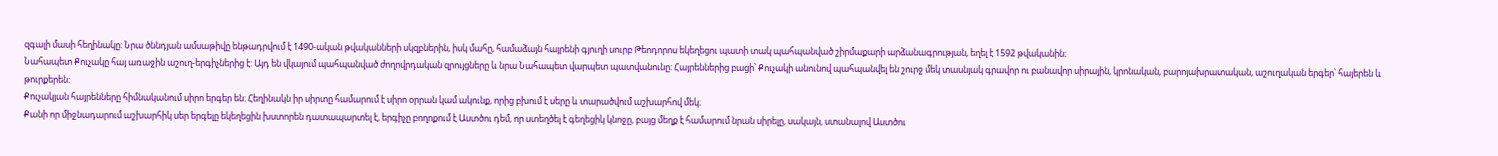զգալի մասի հեղինակը: Նրա ծննդյան ամսաթիվը ենթադրվում է 1490-ական թվականների սկզբներին, իսկ մահը, համաձայն հայրենի գյուղի սուրբ Թեոդորոս եկեղեցու պատի տակ պահպանված շիրմաքարի արձանագրության, եղել է 1592 թվականին։
Նահապետ Քուչակը հայ առաջին աշուղ-երգիչներից է: Այդ են վկայում պահպանված ժողովրդական զրույցները և նրա Նահապետ վարպետ պատվանունը: Հայրեններից բացի՝ Քուչակի անունով պահպանվել են շուրջ մեկ տասնյակ գրավոր ու բանավոր սիրային, կրոնական, բարոյախրատական, աշուղական երգեր՝ հայերեն և թուրքերեն:
Քուչակյան հայրենները հիմնականում սիրո երգեր են: Հեղինակն իր սիրտը համարում է սիրո օրրան կամ ակունք, որից բխում է սերը և տարածվում աշխարհով մեկ։
Քանի որ միջնադարում աշխարհիկ սեր երգելը եկեղեցին խստորեն դատապարտել է, երգիչը բողոքում է Աստծու դեմ, որ ստեղծել է գեղեցիկ կնոջը, բայց մեղք է համարում նրան սիրելը, սակայն, ստանալով Աստծու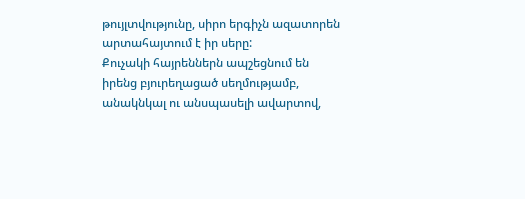թույլտվությունը, սիրո երգիչն ազատորեն արտահայտում է իր սերը:
Քուչակի հայրեններն ապշեցնում են իրենց բյուրեղացած սեղմությամբ, անակնկալ ու անսպասելի ավարտով,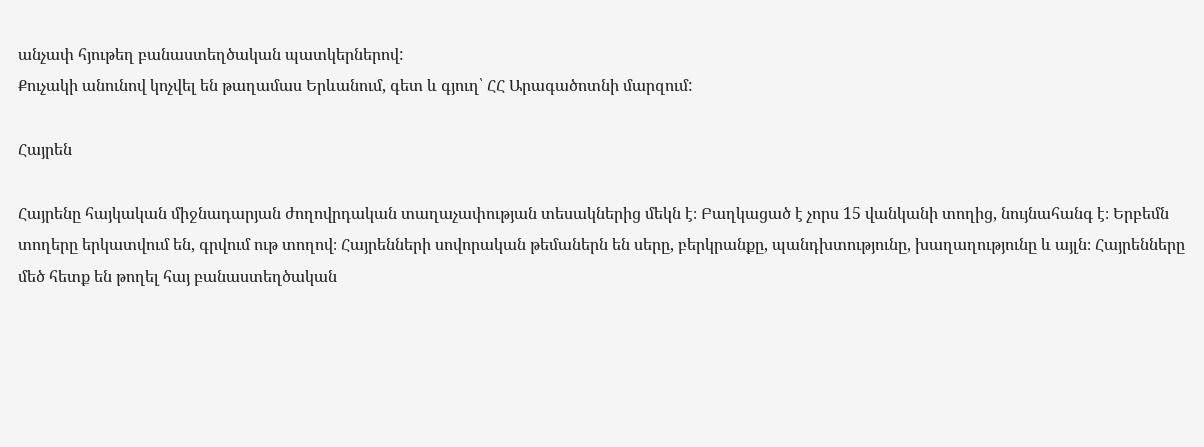անչափ հյութեղ բանաստեղծական պատկերներով:
Քուչակի անունով կոչվել են թաղամաս Երևանում, գետ և գյուղ՝ ՀՀ Արագածոտնի մարզում:

Հայրեն

Հայրենը հայկական միջնադարյան ժողովրդական տաղաչափության տեսակներից մեկն է։ Բաղկացած է չորս 15 վանկանի տողից, նույնահանգ է։ Երբեմն տողերը երկատվում են, գրվում ութ տողով։ Հայրենների սովորական թեմաներն են սերը, բերկրանքը, պանդխտությունը, խաղաղությունը և այլն։ Հայրենները մեծ հետք են թողել հայ բանաստեղծական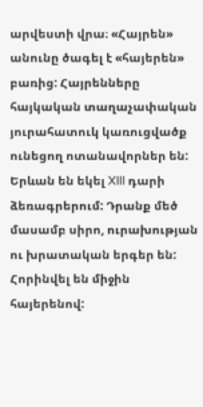արվեստի վրա։ «Հայրեն» անունը ծագել է «հայերեն» բառից: Հայրենները հայկական տաղաչափական յուրահատուկ կառուցվածք ունեցող ոտանավորներ են: Երևան են եկել XIII դարի ձեռագրերում: Դրանք մեծ մասամբ սիրո, ուրախության ու խրատական երգեր են: Հորինվել են միջին հայերենով: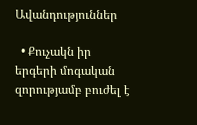Ավանդություններ

  • Քուչակն իր երգերի մոգական զորությամբ բուժել է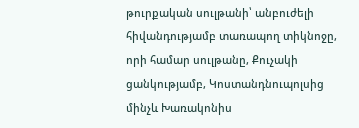թուրքական սուլթանի՝ անբուժելի հիվանդությամբ տառապող տիկնոջը, որի համար սուլթանը, Քուչակի ցանկությամբ, Կոստանդնուպոլսից մինչև Խառակոնիս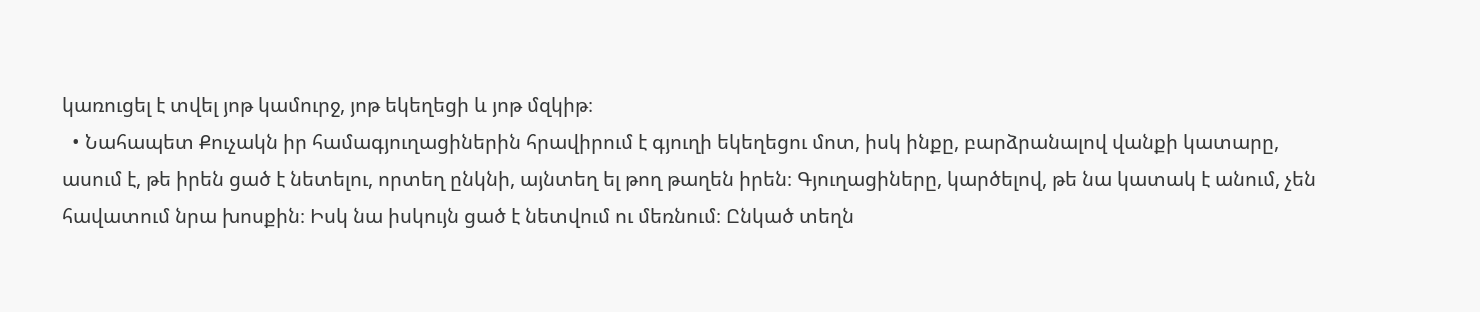կառուցել է տվել յոթ կամուրջ, յոթ եկեղեցի և յոթ մզկիթ։
  • Նահապետ Քուչակն իր համագյուղացիներին հրավիրում է գյուղի եկեղեցու մոտ, իսկ ինքը, բարձրանալով վանքի կատարը, ասում է, թե իրեն ցած է նետելու, որտեղ ընկնի, այնտեղ ել թող թաղեն իրեն։ Գյուղացիները, կարծելով, թե նա կատակ է անում, չեն հավատում նրա խոսքին։ Իսկ նա իսկույն ցած է նետվում ու մեռնում։ Ընկած տեղն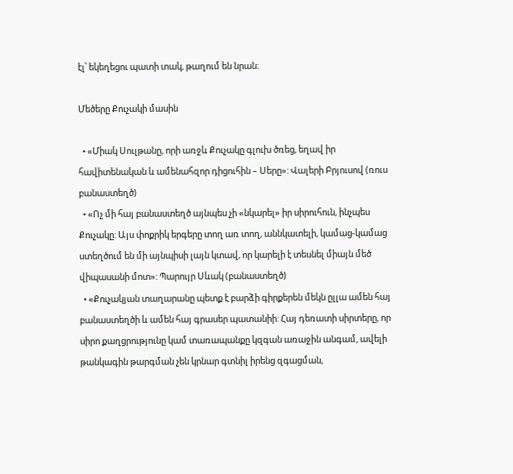էլ՝ եկեղեցու պատի տակ, թաղում են նրան։

Մեծերը Քուչակի մասին

  • «Միակ Սուլթանը, որի առջև Քուչակը գլուխ ծռեց, եղավ իր հավիտենական և ամենահզոր դիցուհին – Սերը»: Վալերի Բրյուսով (ռուս բանաստեղծ)
  • «Ոչ մի հայ բանաստեղծ այնպես չի «նկարել» իր սիրուհուն, ինչպես Քուչակը: Այս փոքրիկ երգերը տող առ տող, աննկատելի, կամաց-կամաց ստեղծում են մի այնպիսի լայն կտավ, որ կարելի է տեսնել միայն մեծ վիպասանի մոտ»: Պարույր Սևակ (բանաստեղծ)
  • «Քուչակյան տաղարանը պետք է բարձի գիրքերեն մեկն ըլլա ամեն հայ բանաստեղծի և ամեն հայ գրասեր պատանիի: Հայ դեռատի սիրտերը, որ սիրո քաղցրությունը կամ տառապանքը կզգան առաջին անգամ, ավելի թանկագին թարգման չեն կրնար գտնիլ իրենց զգացման,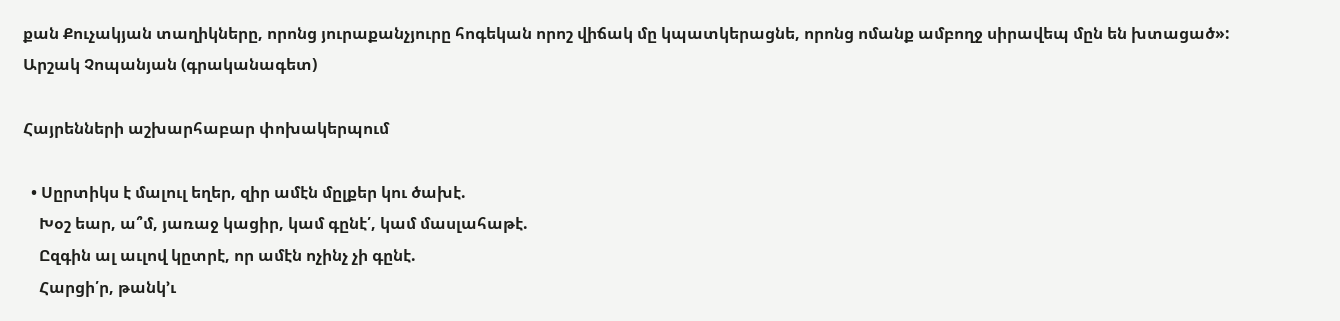քան Քուչակյան տաղիկները, որոնց յուրաքանչյուրը հոգեկան որոշ վիճակ մը կպատկերացնե, որոնց ոմանք ամբողջ սիրավեպ մըն են խտացած»: Արշակ Չոպանյան (գրականագետ)

Հայրենների աշխարհաբար փոխակերպում

  • Սըրտիկս է մալուլ եղեր, զիր ամէն մըլքեր կու ծախէ.
    Խօշ եար, ա՞մ, յառաջ կացիր, կամ գընէ՛, կամ մասլահաթէ.
    Ըզգին ալ աւլով կըտրէ, որ ամէն ոչինչ չի գընէ.
    Հարցի՛ր, թանկ’ւ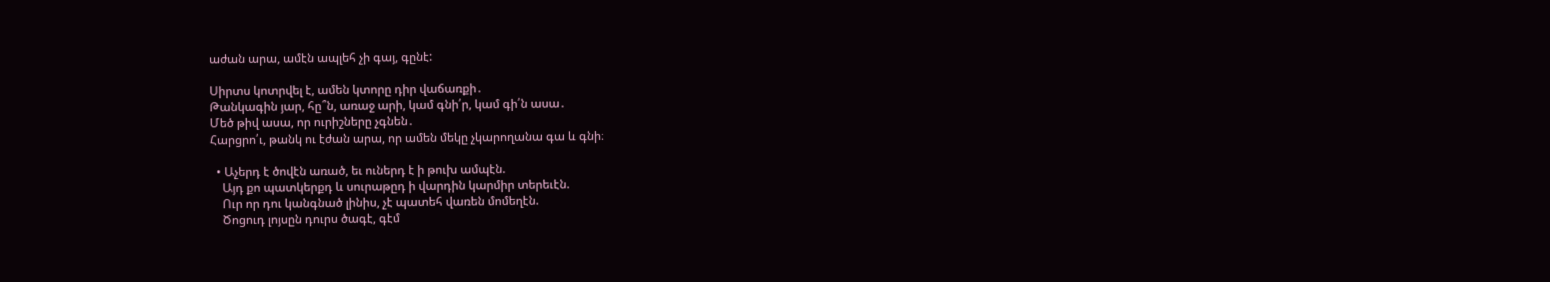աժան արա, ամէն ապլեհ չի գայ, գընէ:

Սիրտս կոտրվել է, ամեն կտորը դիր վաճառքի․
Թանկագին յար, հը՞ն, առաջ արի, կամ գնի՛ր, կամ գի՛ն ասա․
Մեծ թիվ ասա, որ ուրիշները չգնեն․
Հարցրո՛ւ, թանկ ու էժան արա, որ ամեն մեկը չկարողանա գա և գնի։

  • Աչերդ է ծովէն առած, եւ ուներդ է ի թուխ ամպէն.
    Այդ քո պատկերքդ և սուրաթըդ ի վարդին կարմիր տերեւէն.
    Ուր որ դու կանգնած լինիս, չէ պատեհ վառեն մոմեղէն.
    Ծոցուդ լոյսըն դուրս ծագէ, գէմ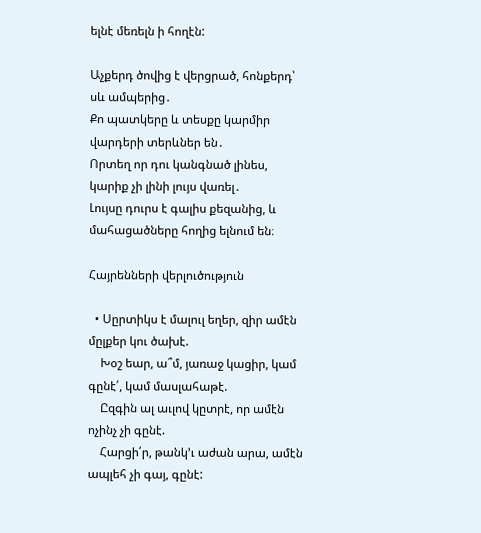ելնէ մեռելն ի հողէն:

Աչքերդ ծովից է վերցրած, հոնքերդ՝ սև ամպերից․
Քո պատկերը և տեսքը կարմիր վարդերի տերևներ են․
Որտեղ որ դու կանգնած լինես, կարիք չի լինի լույս վառել․
Լույսը դուրս է գալիս քեզանից, և մահացածները հողից ելնում են։

Հայրենների վերլուծություն

  • Սըրտիկս է մալուլ եղեր, զիր ամէն մըլքեր կու ծախէ.
    Խօշ եար, ա՞մ, յառաջ կացիր, կամ գընէ՛, կամ մասլահաթէ.
    Ըզգին ալ աւլով կըտրէ, որ ամէն ոչինչ չի գընէ.
    Հարցի՛ր, թանկ’ւ աժան արա, ամէն ապլեհ չի գայ, գընէ: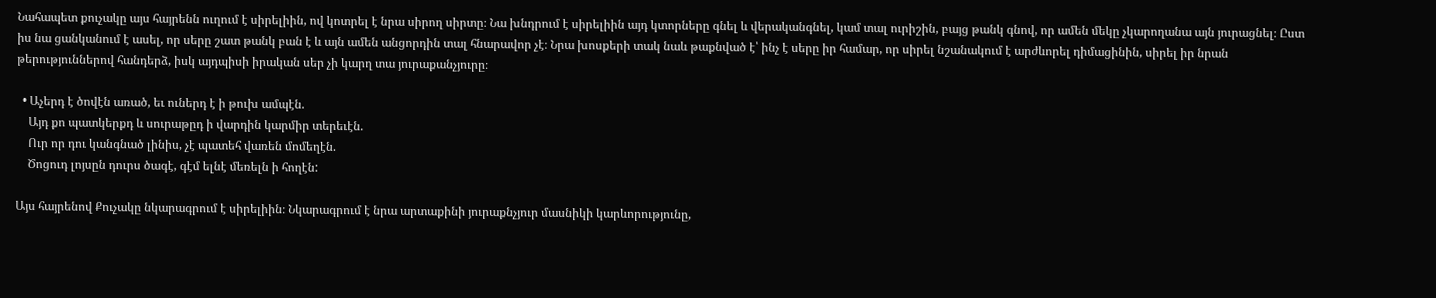Նահապետ քուչակը այս հայրենն ուղում է սիրելիին, ով կոտրել է նրա սիրող սիրտը։ Նա խնդրում է սիրելիին այդ կտորները գնել և վերականգնել, կամ տալ ուրիշին, բայց թանկ գնով, որ ամեն մեկը չկարողանա այն յուրացնել։ Ըստ իս նա ցանկանում է ասել, որ սերը շատ թանկ բան է և այն ամեն անցորդին տալ հնարավոր չէ։ Նրա խոսքերի տակ նաև թաքնված է՝ ինչ է սերը իր համար, որ սիրել նշանակում է արժևորել դիմացինին, սիրել իր նրան թերություններով հանդերձ, իսկ այդպիսի իրական սեր չի կարղ տա յուրաքանչյուրը։

  • Աչերդ է ծովէն առած, եւ ուներդ է ի թուխ ամպէն.
    Այդ քո պատկերքդ և սուրաթըդ ի վարդին կարմիր տերեւէն.
    Ուր որ դու կանգնած լինիս, չէ պատեհ վառեն մոմեղէն.
    Ծոցուդ լոյսըն դուրս ծագէ, գէմ ելնէ մեռելն ի հողէն:

Այս հայրենով Քուչակը նկարագրում է սիրելիին։ Նկարագրում է նրա արտաքինի յուրաքնչյուր մասնիկի կարևորությունը,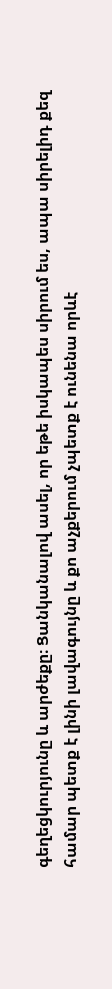գեղեցկուրյունը և արժեքը։ Ցանկանալով ասել, որ եթե իսկապես սիրում ես, ապա սիրելիդ քեզ համար պետք է լինի լավագույնը և քո աչքերում չպետք է ունենա որևէ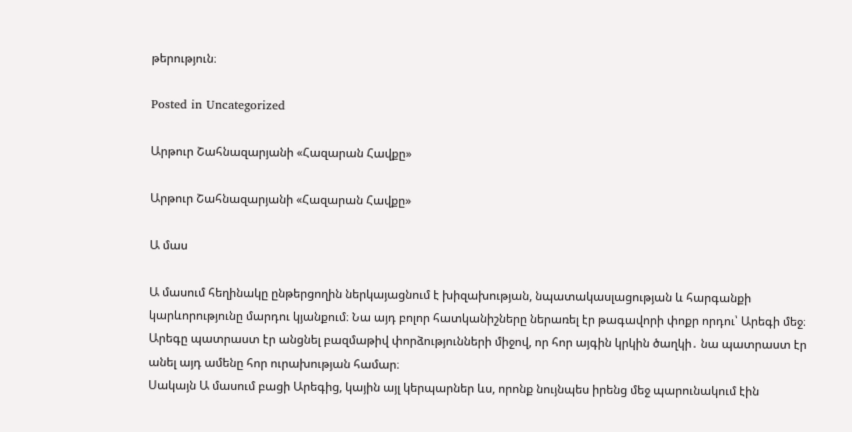թերություն։

Posted in Uncategorized

Արթուր Շահնազարյանի «Հազարան Հավքը»

Արթուր Շահնազարյանի «Հազարան Հավքը»

Ա մաս

Ա մասում հեղինակը ընթերցողին ներկայացնում է խիզախության, նպատակասլացության և հարգանքի կարևորությունը մարդու կյանքում։ Նա այդ բոլոր հատկանիշները ներառել էր թագավորի փոքր որդու՝ Արեգի մեջ։ Արեգը պատրաստ էր անցնել բազմաթիվ փորձությունների միջով, որ հոր այգին կրկին ծաղկի․ նա պատրաստ էր անել այդ ամենը հոր ուրախության համար։
Սակայն Ա մասում բացի Արեգից, կային այլ կերպարներ ևս, որոնք նույնպես իրենց մեջ պարունակում էին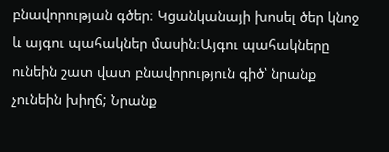բնավորության գծեր։ Կցանկանայի խոսել ծեր կնոջ և այգու պահակներ մասին։Այգու պահակները ունեին շատ վատ բնավորություն գիծ՝ նրանք չունեին խիղճ; Նրանք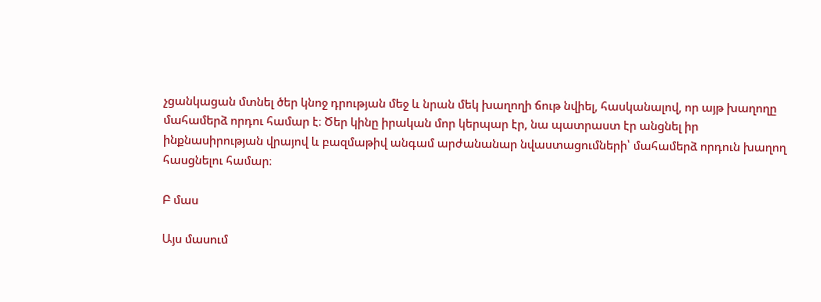չցանկացան մտնել ծեր կնոջ դրության մեջ և նրան մեկ խաղողի ճութ նվիել, հասկանալով, որ այթ խաղողը մահամերձ որդու համար է։ Ծեր կինը իրական մոր կերպար էր, նա պատրաստ էր անցնել իր ինքնասիրության վրայով և բազմաթիվ անգամ արժանանար նվաստացումների՝ մահամերձ որդուն խաղող հասցնելու համար։

Բ մաս

Այս մասում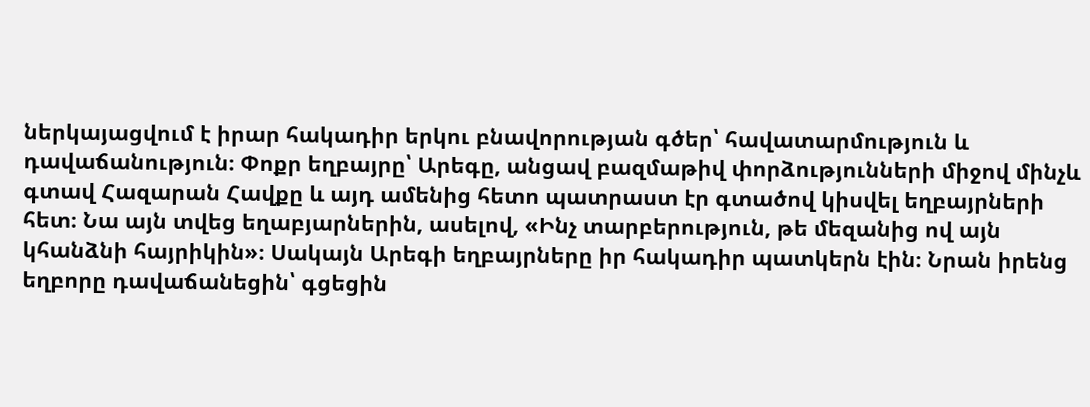ներկայացվում է իրար հակադիր երկու բնավորության գծեր՝ հավատարմություն և դավաճանություն։ Փոքր եղբայրը՝ Արեգը, անցավ բազմաթիվ փորձությունների միջով մինչև գտավ Հազարան Հավքը և այդ ամենից հետո պատրաստ էր գտածով կիսվել եղբայրների հետ։ Նա այն տվեց եղաբյարներին, ասելով, «Ինչ տարբերություն, թե մեզանից ով այն կհանձնի հայրիկին»։ Սակայն Արեգի եղբայրները իր հակադիր պատկերն էին։ Նրան իրենց եղբորը դավաճանեցին՝ գցեցին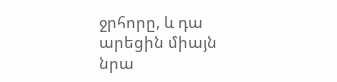ջրհորը, և դա արեցին միայն նրա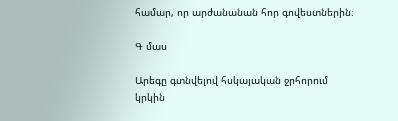համար, որ արժանանան հոր գովեստներին։

Գ մաս

Արեգը գտնվելով հսկայական ջրհորում կրկին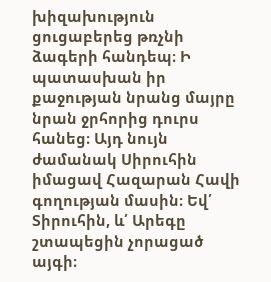խիզախություն ցուցաբերեց թռչնի ձագերի հանդեպ։ Ի պատասխան իր քաջության նրանց մայրը նրան ջրհորից դուրս հանեց։ Այդ նույն ժամանակ Սիրուհին իմացավ Հազարան Հավի գողության մասին։ Եվ՛ Տիրուհին, և՛ Արեգը շտապեցին չորացած այգի։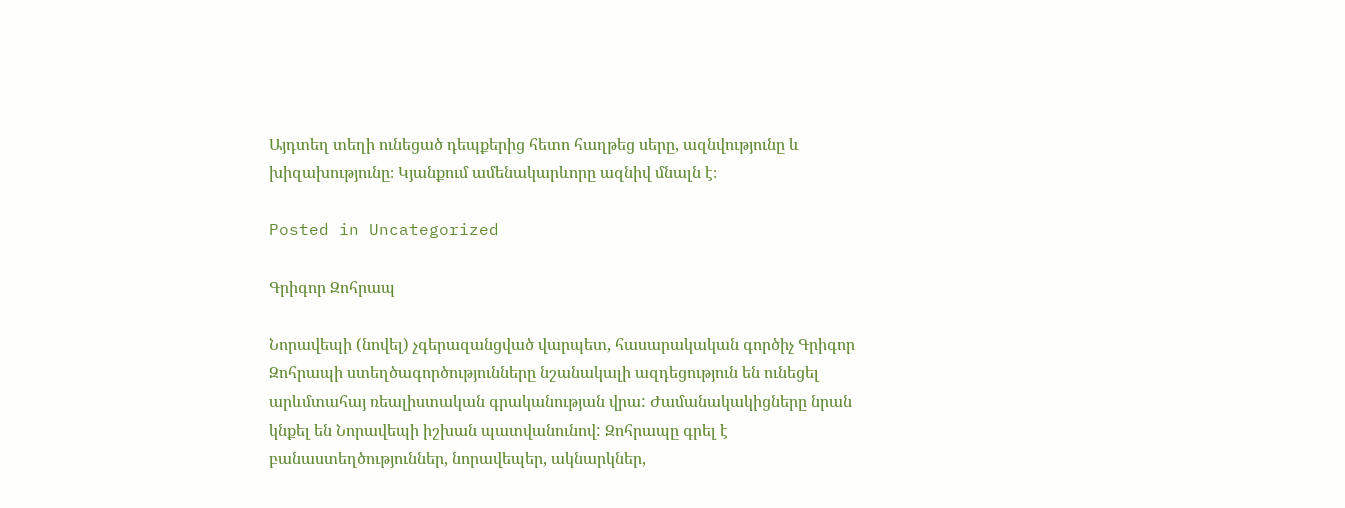Այդտեղ տեղի ունեցած դեպքերից հետո հաղթեց սերը, ազնվությունը և խիզախությունը։ Կյանքում ամենակարևորը ազնիվ մնալն է։

Posted in Uncategorized

Գրիգոր Զոհրապ

Նորավեպի (նովել) չգերազանցված վարպետ, հասարակական գործիչ Գրիգոր Զոհրապի ստեղծագործությունները նշանակալի ազդեցություն են ունեցել արևմտահայ ռեալիստական գրականության վրա: Ժամանակակիցները նրան կնքել են Նորավեպի իշխան պատվանունով: Զոհրապը գրել է բանաստեղծություններ, նորավեպեր, ակնարկներ,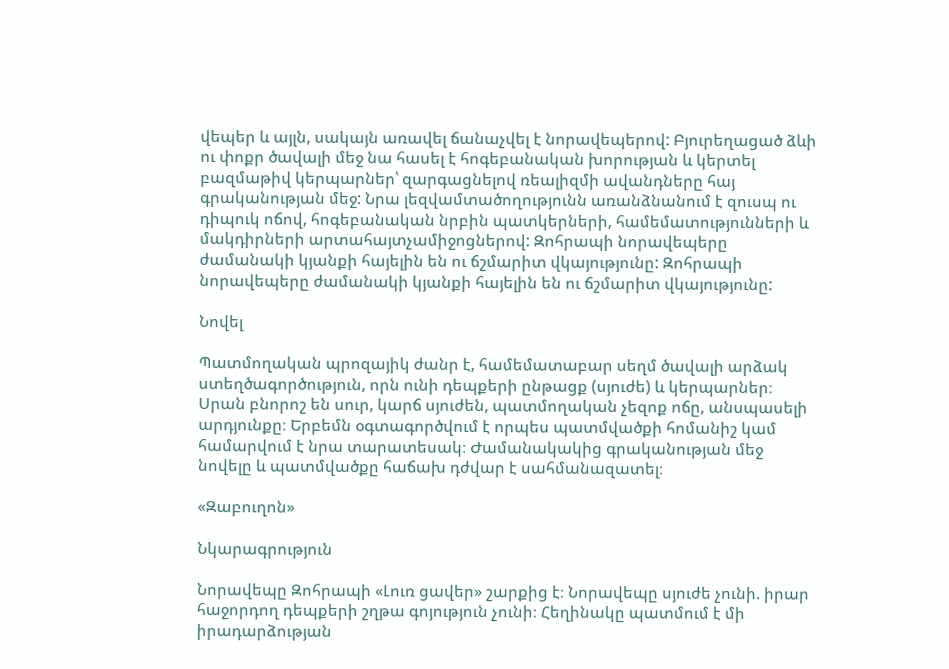վեպեր և այլն, սակայն առավել ճանաչվել է նորավեպերով: Բյուրեղացած ձևի ու փոքր ծավալի մեջ նա հասել է հոգեբանական խորության և կերտել բազմաթիվ կերպարներ՝ զարգացնելով ռեալիզմի ավանդները հայ գրականության մեջ: Նրա լեզվամտածողությունն առանձնանում է զուսպ ու դիպուկ ոճով, հոգեբանական նրբին պատկերների, համեմատությունների և մակդիրների արտահայտչամիջոցներով: Զոհրապի նորավեպերը ժամանակի կյանքի հայելին են ու ճշմարիտ վկայությունը: Զոհրապի նորավեպերը ժամանակի կյանքի հայելին են ու ճշմարիտ վկայությունը:

Նովել

Պատմողական պրոզայիկ ժանր է, համեմատաբար սեղմ ծավալի արձակ ստեղծագործություն, որն ունի դեպքերի ընթացք (սյուժե) և կերպարներ։ Սրան բնորոշ են սուր, կարճ սյուժեն, պատմողական չեզոք ոճը, անսպասելի արդյունքը։ Երբեմն օգտագործվում է որպես պատմվածքի հոմանիշ կամ համարվում է նրա տարատեսակ։ Ժամանակակից գրականության մեջ նովելը և պատմվածքը հաճախ դժվար է սահմանազատել։

«Զաբուղոն»

Նկարագրություն

Նորավեպը Զոհրապի «Լուռ ցավեր» շարքից է։ Նորավեպը սյուժե չունի. իրար հաջորդող դեպքերի շղթա գոյություն չունի։ Հեղինակը պատմում է մի իրադարձության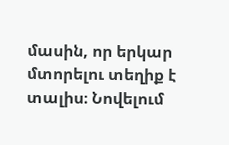մասին, որ երկար մտորելու տեղիք է տալիս։ Նովելում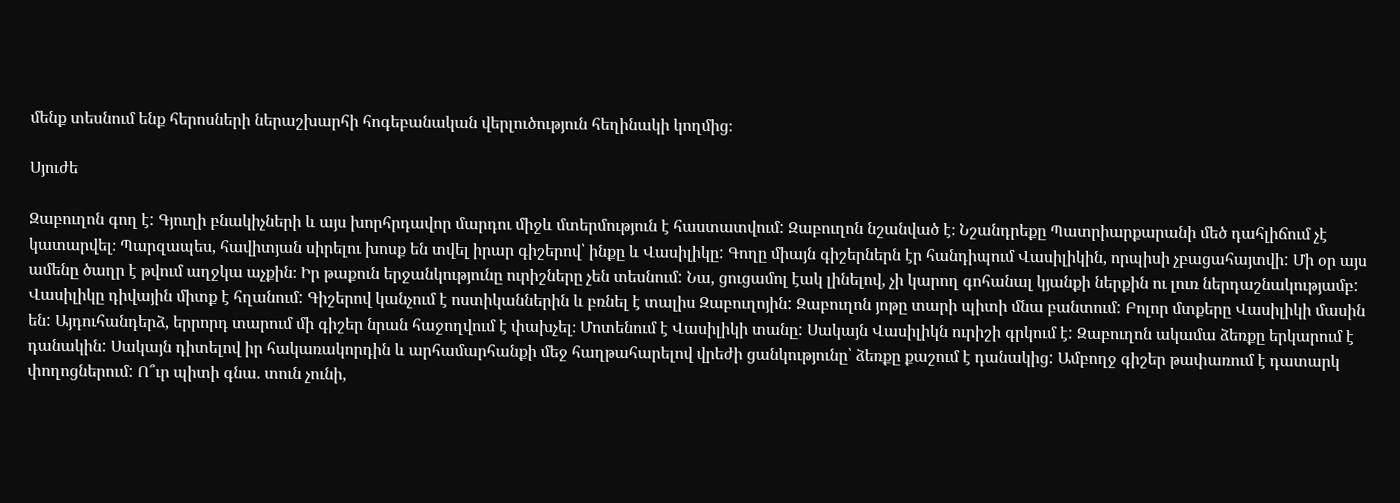մենք տեսնում ենք հերոսների ներաշխարհի հոգեբանական վերլուծություն հեղինակի կողմից։

Սյուժե

Զաբուղոն գող է: Գյուղի բնակիչների և այս խորհրդավոր մարդու միջև մտերմություն է հաստատվում: Զաբուղոն նշանված է։ Նշանդրեքը Պատրիարքարանի մեծ դահլիճում չէ կատարվել։ Պարզապես, հավիտյան սիրելու խոսք են տվել իրար գիշերով՝ ինքը և Վասիլիկը: Գողը միայն գիշերներն էր հանդիպում Վասիլիկին, որպիսի չբացահայտվի: Մի օր այս ամենը ծաղր է թվում աղջկա աչքին։ Իր թաքուն երջանկությունը ուրիշները չեն տեսնում: Նա, ցուցամոլ էակ լինելով, չի կարող գոհանալ կյանքի ներքին ու լուռ ներդաշնակությամբ: Վասիլիկը դիվային միտք է հղանում: Գիշերով կանչում է ոստիկաններին և բռնել է տալիս Զաբուղոյին: Զաբուղոն յոթը տարի պիտի մնա բանտում: Բոլոր մտքերը Վասիլիկի մասին են: Այդուհանդերձ, երրորդ տարում մի գիշեր նրան հաջողվում է փախչել։ Մոտենում է Վասիլիկի տանը: Սակայն Վասիլիկն ուրիշի գրկում է: Զաբուղոն ակամա ձեռքը երկարում է դանակին: Սակայն դիտելով իր հակառակորդին և արհամարհանքի մեջ հաղթահարելով վրեժի ցանկությունը՝ ձեռքը քաշում է դանակից: Ամբողջ գիշեր թափառում է դատարկ փողոցներում: Ո՞ւր պիտի գնա. տուն չունի,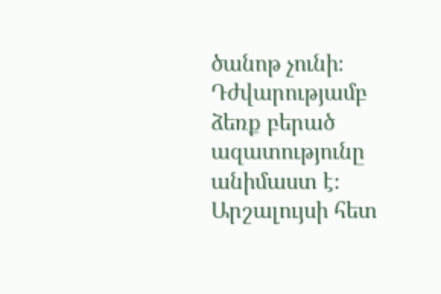ծանոթ չունի։ Դժվարությամբ ձեռք բերած ազատությունը անիմաստ է։ Արշալույսի հետ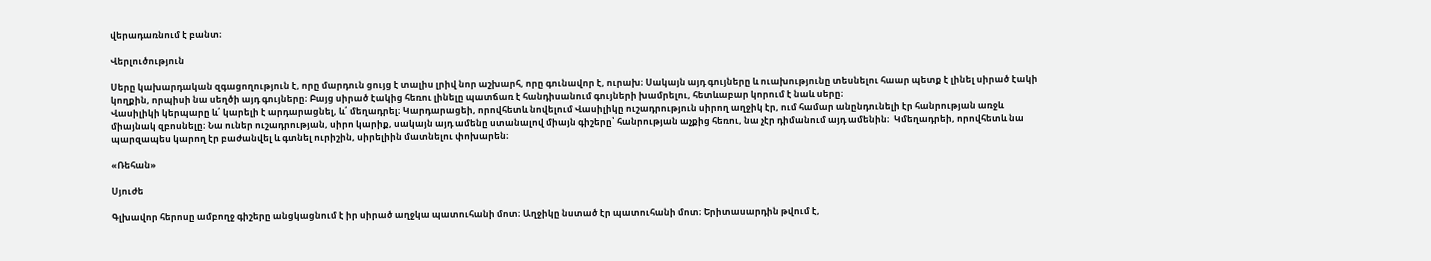վերադառնում է բանտ։

Վերլուծություն

Սերը կախարդական զգացողություն է, որը մարդուն ցույց է տալիս լրիվ նոր աշխարհ, որը գունավոր է, ուրախ։ Սակայն այդ գույները և ուախությունը տեսնելու հաար պետք է լինել սիրած էակի կողքին, որպիսի նա սեղծի այդ գույները։ Բայց սիրած էակից հեռու լինելը պատճառ է հանդիսանում գույների խամրելու, հետևաբար կորում է նաև սերը։
Վասիլիկի կերպարը և՛ կարելի է արդարացնել, և՛ մեղադրել։ Կարդարացեի, որովհետև նովելում Վասիլիկը ուշադրություն սիրող աղջիկ էր, ում համար անընդունելի էր հանրության առջև միայնակ զբոսնելը։ Նա ուներ ուշադրության, սիրո կարիք, սակայն այդ ամենը ստանալով միայն գիշերը՝ հանրության աչքից հեռու, նա չէր դիմանում այդ ամենին։  Կմեղադրեի, որովհետև նա պարզապես կարող էր բաժանվել և գտնել ուրիշին, սիրելիին մատնելու փոխարեն։

«Ռեհան»

Սյուժե

Գլխավոր հերոսը ամբողջ գիշերը անցկացնում է իր սիրած աղջկա պատուհանի մոտ։ Աղջիկը նստած էր պատուհանի մոտ։ Երիտասարդին թվում է,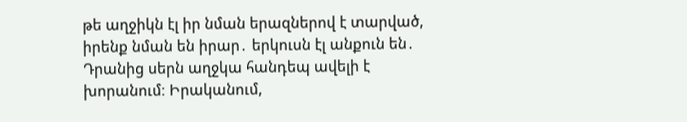թե աղջիկն էլ իր նման երազներով է տարված, իրենք նման են իրար․ երկուսն էլ անքուն են․ Դրանից սերն աղջկա հանդեպ ավելի է խորանում։ Իրականում,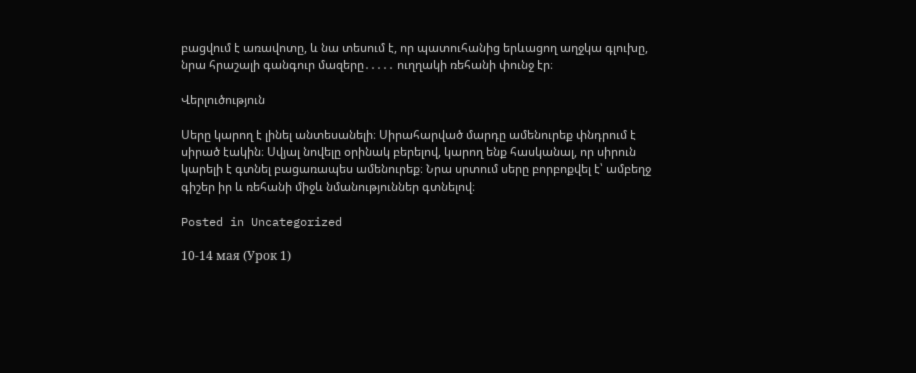բացվում է առավոտը, և նա տեսում է, որ պատուհանից երևացող աղջկա գլուխը, նրա հրաշալի գանգուր մազերը․․․․․ ուղղակի ռեհանի փունջ էր։

Վերլուծություն

Սերը կարող է լինել անտեսանելի։ Սիրահարված մարդը ամենուրեք փնդրում է սիրած էակին։ Սվյալ նովելը օրինակ բերելով, կարող ենք հասկանալ, որ սիրուն կարելի է գտնել բացառապես ամենուրեք։ Նրա սրտում սերը բորբոքվել է՝ ամբեղջ գիշեր իր և ռեհանի միջև նմանություններ գտնելով։

Posted in Uncategorized

10-14 мая (Урок 1)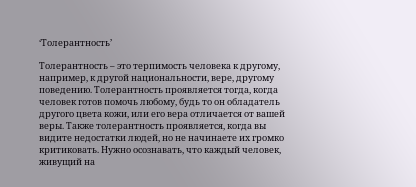‘Толерантность’

Толерантность – это терпимость человека к другому, например, к другой национальности, вере, другому поведению. Толерантность проявляется тогда, когда человек готов помочь любому, будь то он обладатель другого цвета кожи, или его вера отличается от вашей веры. Также толерантность проявляется, когда вы видите недостатки людей, но не начинаете их громко критиковать. Нужно осознавать, что каждый человек, живущий на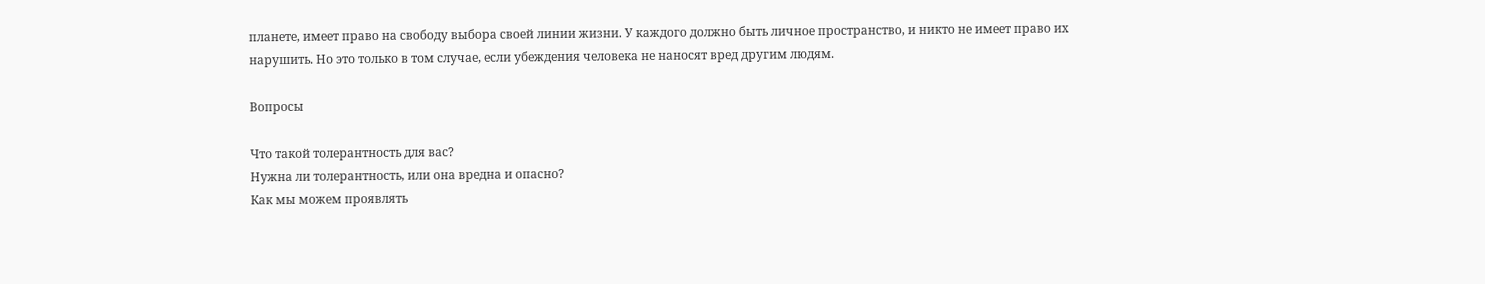планете, имеет право на свободу выбора своей линии жизни. У каждого должно быть личное пространство, и никто не имеет право их нарушить. Но это только в том случае, если убеждения человека не наносят вред другим людям.

Вопросы

Что такой толерантность для вас?
Нужна ли толерантность, или она вредна и опасно?
Как мы можем проявлять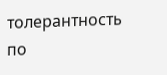толерантность по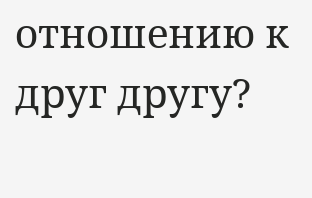отношению к друг другу?